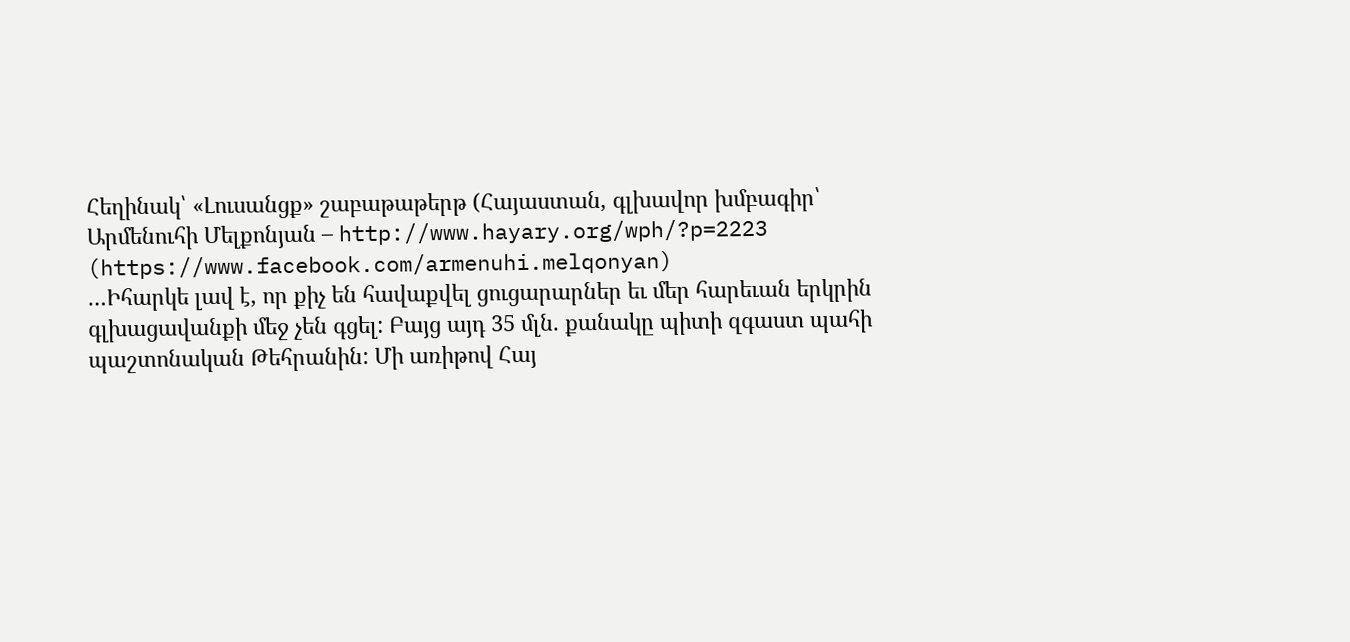Հեղինակ՝ «Լուսանցք» շաբաթաթերթ (Հայաստան, գլխավոր խմբագիր՝ Արմենուհի Մելքոնյան – http://www.hayary.org/wph/?p=2223 (https://www.facebook.com/armenuhi.melqonyan)
…Իհարկե լավ է, որ քիչ են հավաքվել ցուցարարներ եւ մեր հարեւան երկրին գլխացավանքի մեջ չեն գցել: Բայց այդ 35 մլն. քանակը պիտի զգաստ պահի պաշտոնական Թեհրանին: Մի առիթով Հայ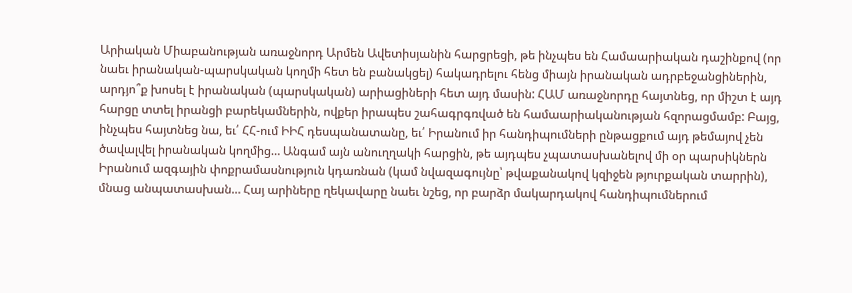Արիական Միաբանության առաջնորդ Արմեն Ավետիսյանին հարցրեցի, թե ինչպես են Համաարիական դաշինքով (որ նաեւ իրանական-պարսկական կողմի հետ են բանակցել) հակադրելու հենց միայն իրանական ադրբեջանցիներին, արդյո՞ք խոսել է իրանական (պարսկական) արիացիների հետ այդ մասին: ՀԱՄ առաջնորդը հայտնեց, որ միշտ է այդ հարցը տտել իրանցի բարեկամներին, ովքեր իրապես շահագրգռված են համաարիականության հզորացմամբ: Բայց, ինչպես հայտնեց նա, եւ՛ ՀՀ-ում ԻԻՀ դեսպանատանը, եւ՛ Իրանում իր հանդիպումների ընթացքում այդ թեմայով չեն ծավալվել իրանական կողմից… Անգամ այն անուղղակի հարցին, թե այդպես չպատասխանելով մի օր պարսիկներն Իրանում ազգային փոքրամասնություն կդառնան (կամ նվազագույնը՝ թվաքանակով կզիջեն թյուրքական տարրին), մնաց անպատասխան… Հայ արիները ղեկավարը նաեւ նշեց, որ բարձր մակարդակով հանդիպումներում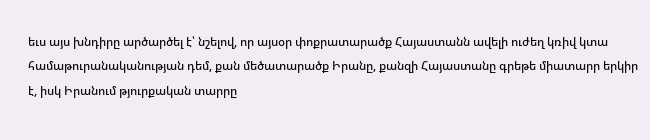եւս այս խնդիրը արծարծել է՝ նշելով, որ այսօր փոքրատարածք Հայաստանն ավելի ուժեղ կռիվ կտա համաթուրանականության դեմ, քան մեծատարածք Իրանը, քանզի Հայաստանը գրեթե միատարր երկիր է, իսկ Իրանում թյուրքական տարրը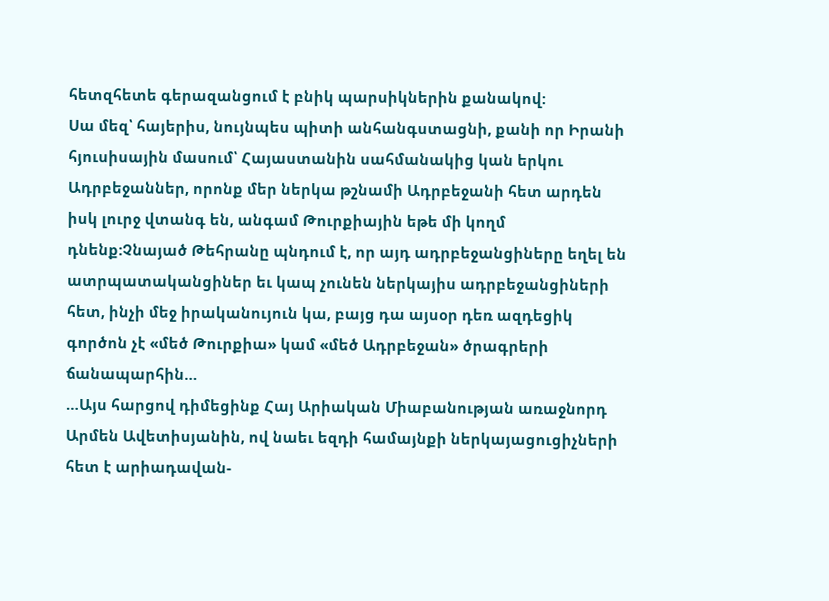հետզհետե գերազանցում է բնիկ պարսիկներին քանակով:
Սա մեզ՝ հայերիս, նույնպես պիտի անհանգստացնի, քանի որ Իրանի հյուսիսային մասում՝ Հայաստանին սահմանակից կան երկու Ադրբեջաններ, որոնք մեր ներկա թշնամի Ադրբեջանի հետ արդեն իսկ լուրջ վտանգ են, անգամ Թուրքիային եթե մի կողմ դնենք:Չնայած Թեհրանը պնդում է, որ այդ ադրբեջանցիները եղել են ատրպատականցիներ եւ կապ չունեն ներկայիս ադրբեջանցիների հետ, ինչի մեջ իրականույուն կա, բայց դա այսօր դեռ ազդեցիկ գործոն չէ «մեծ Թուրքիա» կամ «մեծ Ադրբեջան» ծրագրերի ճանապարհին…
…Այս հարցով դիմեցինք Հայ Արիական Միաբանության առաջնորդ Արմեն Ավետիսյանին, ով նաեւ եզդի համայնքի ներկայացուցիչների հետ է արիադավան-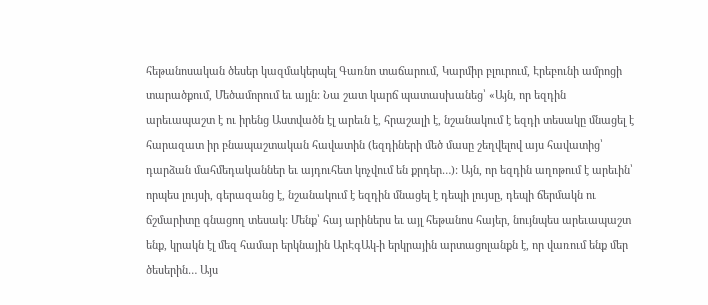հեթանոսական ծեսեր կազմակերպել Գառնո տաճարում, Կարմիր բլուրում, Էրեբունի ամրոցի տարածքում, Մեծամորում եւ այլն: Նա շատ կարճ պատասխանեց՝ «Այն, որ եզդին արեւապաշտ է ու իրենց Աստվածն էլ արեւն է, հրաշալի է, նշանակում է եզդի տեսակը մնացել է հարազատ իր բնապաշտական հավատին (եզդիների մեծ մասը շեղվելով այս հավատից՝ դարձան մահմեդականներ եւ այդուհետ կոչվում են քրդեր…): Այն, որ եզդին աղոթում է արեւին՝ որպես լույսի, գերազանց է, նշանակում է եզդին մնացել է դեպի լույսը, դեպի ճերմակն ու ճշմարիտը գնացող տեսակ: Մենք՝ հայ արիներս եւ այլ հեթանոս հայեր, նույնպես արեւապաշտ ենք, կրակն էլ մեզ համար երկնային ԱրԷգԱկ-ի երկրային արտացոլանքն է, որ վառում ենք մեր ծեսերին… Այս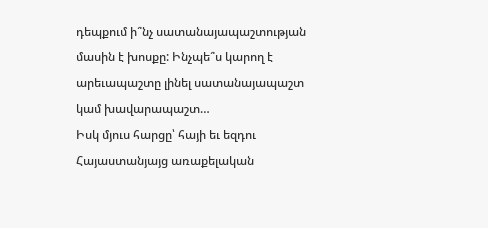դեպքում ի՞նչ սատանայապաշտության մասին է խոսքը: Ինչպե՞ս կարող է արեւապաշտը լինել սատանայապաշտ կամ խավարապաշտ…
Իսկ մյուս հարցը՝ հայի եւ եզդու Հայաստանյայց առաքելական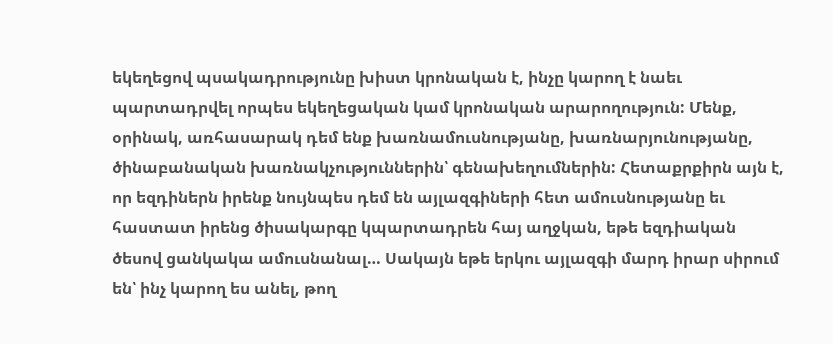եկեղեցով պսակադրությունը խիստ կրոնական է, ինչը կարող է նաեւ պարտադրվել որպես եկեղեցական կամ կրոնական արարողություն: Մենք, օրինակ, առհասարակ դեմ ենք խառնամուսնությանը, խառնարյունությանը, ծինաբանական խառնակչություններին՝ գենախեղումներին: Հետաքրքիրն այն է, որ եզդիներն իրենք նույնպես դեմ են այլազգիների հետ ամուսնությանը եւ հաստատ իրենց ծիսակարգը կպարտադրեն հայ աղջկան, եթե եզդիական ծեսով ցանկակա ամուսնանալ… Սակայն եթե երկու այլազգի մարդ իրար սիրում են՝ ինչ կարող ես անել, թող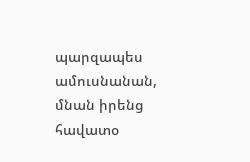պարզապես ամուսնանան, մնան իրենց հավատօ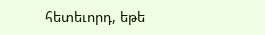հետեւորդ, եթե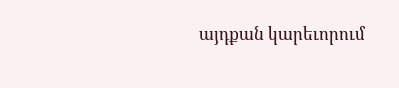այդքան կարեւորում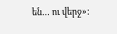են… ու վերջ»: